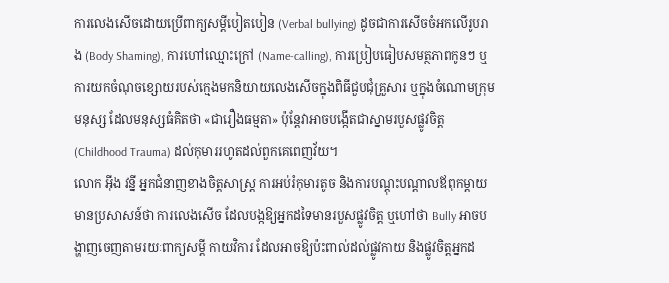ការលេងសើចដោយប្រើពាក្យសម្ដីបៀតបៀន (Verbal bullying) ដូចជាការសើចចំអកលើរូបរាង (Body Shaming), ការហៅឈ្មោះក្រៅ (Name-calling), ការប្រៀបធៀបសមត្ថភាពកូនៗ ឬការយកចំណុចខ្សោយរបស់ក្មេងមកនិយាយលេងសើចក្នុងពិធីជួបជុំគ្រួសារ ឬក្នុងចំណោមក្រុមមនុស្ស ដែលមនុស្សធំគិតថា «ជារឿងធម្មតា» ប៉ុន្តែវាអាចបង្កើតជាស្នាមរបួសផ្លូវចិត្ត (Childhood Trauma) ដល់កុមាររហូតដល់ពួកគេពេញវ័យ។
លោក អុីង វន្នី អ្នកជំនាញខាងចិត្តសាស្ត្រ ការអប់រំកុមារតូច និងការបណ្តុះបណ្តាលឪពុកម្តាយ មានប្រសាសន៍ថា ការលេងសើច ដែលបង្កឱ្យអ្នកដទៃមានរបួសផ្លូវចិត្ត ឬហៅថា Bully អាចបង្ហាញចេញតាមរយៈពាក្យសម្ដី កាយវិការ ដែលអាចឱ្យប៉ះពាល់ដល់ផ្លូវកាយ និងផ្លូវចិត្តអ្នកដ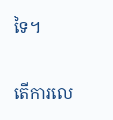ទៃ។

តើការលេ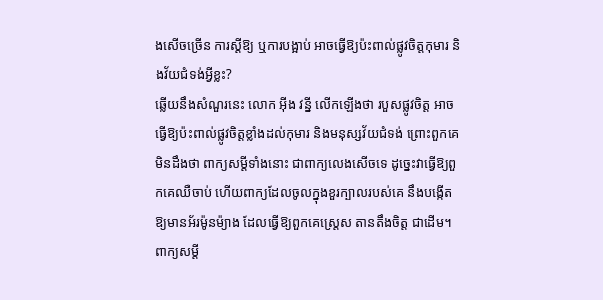ងសើចច្រើន ការស្ដីឱ្យ ឬការបង្អាប់ អាចធ្វើឱ្យប៉ះពាល់ផ្លូវចិត្តកុមារ និងវ័យជំទង់អ្វីខ្លះ?
ឆ្លើយនឹងសំណួរនេះ លោក អុីង វន្នី លើកឡើងថា របួសផ្លូវចិត្ត អាចធ្វើឱ្យប៉ះពាល់ផ្លូវចិត្តខ្លាំងដល់កុមារ និងមនុស្សវ័យជំទង់ ព្រោះពួកគេមិនដឹងថា ពាក្យសម្ដីទាំងនោះ ជាពាក្យលេងសើចទេ ដូច្នេះវាធ្វើឱ្យពួកគេឈឺចាប់ ហើយពាក្យដែលចូលក្នុងខួរក្បាលរបស់គេ នឹងបង្កើតឱ្យមានអ័រម៉ូនម៉្យាង ដែលធ្វើឱ្យពួកគេស្រ្តេស តានតឹងចិត្ត ជាដើម។ ពាក្យសម្ដី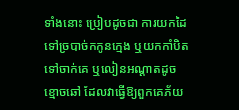ទាំងនោះ ប្រៀបដូចជា ការយកដៃទៅច្របាច់កកូនក្មេង ឬយកកាំបិតទៅចាក់គេ ឬលៀនអណ្ដាតដូចខ្មោចឆៅ ដែលវាធ្វើឱ្យពួកគេភ័យ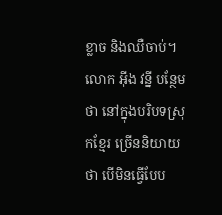ខ្លាច និងឈឺចាប់។
លោក អុីង វន្នី បន្ថែមថា នៅក្នុងបរិបទស្រុកខ្មែរ ច្រើននិយាយថា បើមិនធ្វើបែប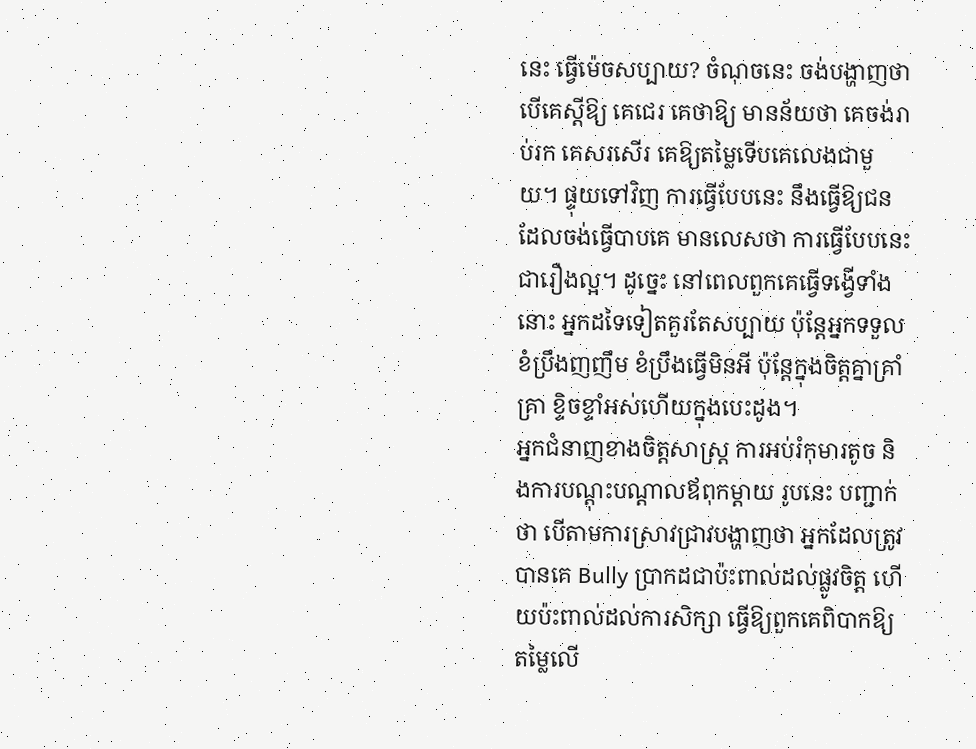នេះ ធ្វើម៉េចសប្បាយ? ចំណុចនេះ ចង់បង្ហាញថា បើគេស្ដីឱ្យ គេជេរ គេថាឱ្យ មានន័យថា គេចង់រាប់រក គេសរសើរ គេឱ្យតម្លៃទើបគេលេងជាមួយ។ ផ្ទុយទៅវិញ ការធ្វើបែបនេះ នឹងធ្វើឱ្យជនដែលចង់ធ្វើបាបគេ មានលេសថា ការធ្វើបែបនេះ ជារឿងល្អ។ ដូច្នេះ នៅពេលពួកគេធ្វើទង្វើទាំងនោះ អ្នកដទៃទៀតគួរតែសប្បាយ ប៉ុន្តែអ្នកទទួលខំប្រឹងញញឹម ខំប្រឹងធ្វើមិនអី ប៉ុន្តែក្នុងចិត្តគ្នាគ្រាំគ្រា ខ្ទិចខ្ទាំអស់ហើយក្នុងបេះដូង។
អ្នកជំនាញខាងចិត្តសាស្ត្រ ការអប់រំកុមារតូច និងការបណ្តុះបណ្តាលឪពុកម្តាយ រូបនេះ បញ្ជាក់ថា បើតាមការស្រាវជ្រាវបង្ហាញថា អ្នកដែលត្រូវបានគេ Bully ប្រាកដជាប៉ះពាល់ដល់ផ្លូវចិត្ត ហើយប៉ះពាល់ដល់ការសិក្សា ធ្វើឱ្យពួកគេពិបាកឱ្យតម្លៃលើ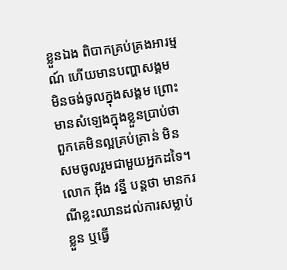ខ្លួនឯង ពិបាកគ្រប់គ្រងអារម្មណ៍ ហើយមានបញ្ហាសង្គម មិនចង់ចូលក្នុងសង្គម ព្រោះមានសំឡេងក្នុងខ្លួនប្រាប់ថា ពួកគេមិនល្អគ្រប់គ្រាន់ មិនសមចូលរួមជាមួយអ្នកដទៃ។ លោក អុីង វន្នី បន្តថា មានករណីខ្លះឈានដល់ការសម្លាប់ខ្លួន ឬធ្វើ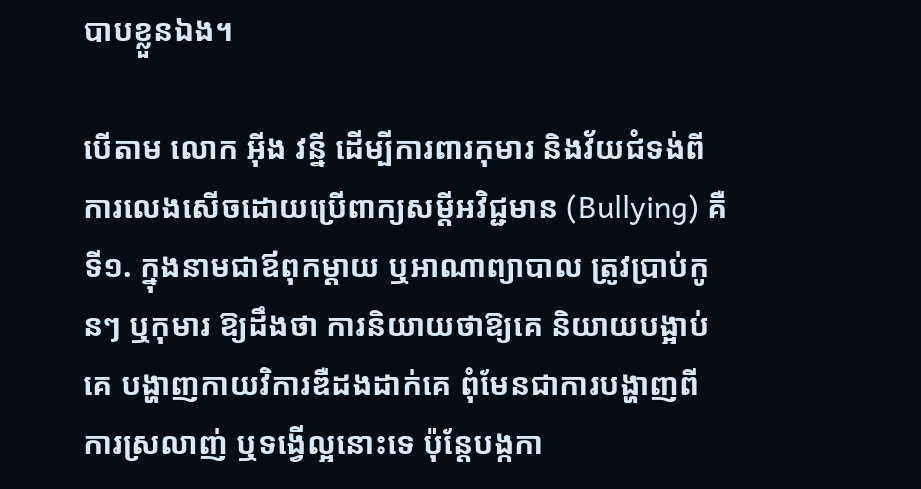បាបខ្លួនឯង។

បើតាម លោក អុីង វន្នី ដើម្បីការពារកុមារ និងវ័យជំទង់ពីការលេងសើចដោយប្រើពាក្យសម្ដីអវិជ្ជមាន (Bullying) គឺទី១. ក្នុងនាមជាឪពុកម្ដាយ ឬអាណាព្យាបាល ត្រូវប្រាប់កូនៗ ឬកុមារ ឱ្យដឹងថា ការនិយាយថាឱ្យគេ និយាយបង្អាប់គេ បង្ហាញកាយវិការឌឺដងដាក់គេ ពុំមែនជាការបង្ហាញពីការស្រលាញ់ ឬទង្វើល្អនោះទេ ប៉ុន្តែបង្កកា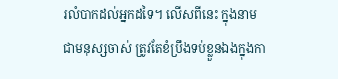រលំបាកដល់អ្នកដទៃ។ លើសពីនេះ ក្នុងនាមជាមនុស្សចាស់ ត្រូវតែខំប្រឹងទប់ខ្លួនឯងក្នុងកា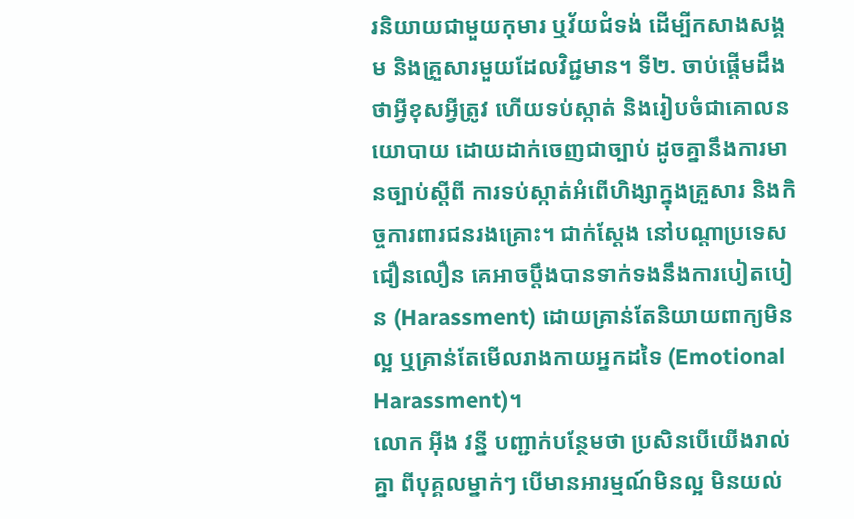រនិយាយជាមួយកុមារ ឬវ័យជំទង់ ដើម្បីកសាងសង្គម និងគ្រួសារមួយដែលវិជ្ជមាន។ ទី២. ចាប់ផ្ដើមដឹងថាអ្វីខុសអ្វីត្រូវ ហើយទប់ស្កាត់ និងរៀបចំជាគោលនយោបាយ ដោយដាក់ចេញជាច្បាប់ ដូចគ្នានឹងការមានច្បាប់ស្ដីពី ការទប់ស្កាត់អំពើហិង្សាក្នុងគ្រួសារ និងកិច្ចការពារជនរងគ្រោះ។ ជាក់ស្ដែង នៅបណ្ដាប្រទេសជឿនលឿន គេអាចប្ដឹងបានទាក់ទងនឹងការបៀតបៀន (Harassment) ដោយគ្រាន់តែនិយាយពាក្យមិនល្អ ឬគ្រាន់តែមើលរាងកាយអ្នកដទៃ (Emotional Harassment)។
លោក អ៊ីង វន្នី បញ្ជាក់បន្ថែមថា ប្រសិនបើយើងរាល់គ្នា ពីបុគ្គលម្នាក់ៗ បើមានអារម្មណ៍មិនល្អ មិនយល់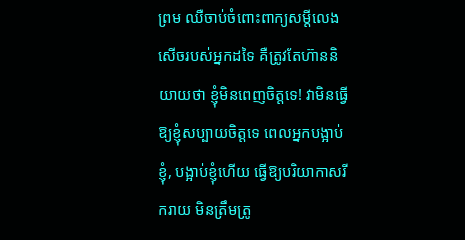ព្រម ឈឺចាប់ចំពោះពាក្យសម្ដីលេងសើចរបស់អ្នកដទៃ គឺត្រូវតែហ៊ាននិយាយថា ខ្ញុំមិនពេញចិត្តទេ! វាមិនធ្វើឱ្យខ្ញុំសប្បាយចិត្តទេ ពេលអ្នកបង្អាប់ខ្ញុំ, បង្អាប់ខ្ញុំហើយ ធ្វើឱ្យបរិយាកាសរីករាយ មិនត្រឹមត្រូ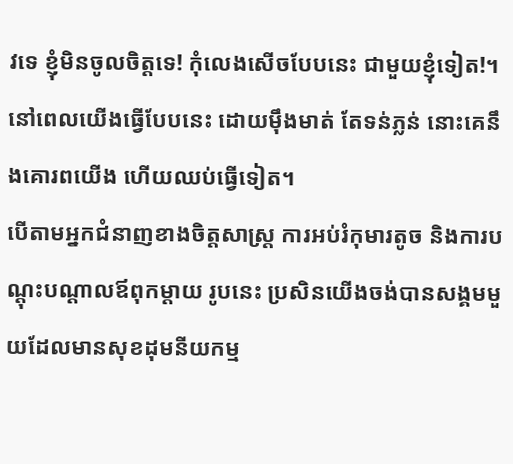វទេ ខ្ញុំមិនចូលចិត្តទេ! កុំលេងសើចបែបនេះ ជាមួយខ្ញុំទៀត!។ នៅពេលយើងធ្វើបែបនេះ ដោយម៉ឹងមាត់ តែទន់ភ្លន់ នោះគេនឹងគោរពយើង ហើយឈប់ធ្វើទៀត។
បើតាមអ្នកជំនាញខាងចិត្តសាស្ត្រ ការអប់រំកុមារតូច និងការបណ្តុះបណ្តាលឪពុកម្តាយ រូបនេះ ប្រសិនយើងចង់បានសង្គមមួយដែលមានសុខដុមនីយកម្ម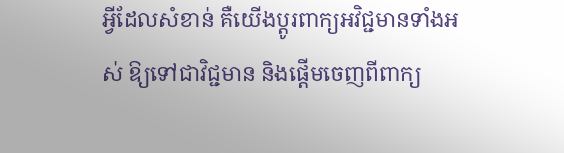អ្វីដែលសំខាន់ គឺយើងប្ដូរពាក្យអវិជ្ជមានទាំងអស់ ឱ្យទៅជាវិជ្ជមាន និងផ្ដើមចេញពីពាក្យ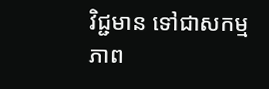វិជ្ជមាន ទៅជាសកម្មភាព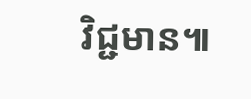វិជ្ជមាន៕